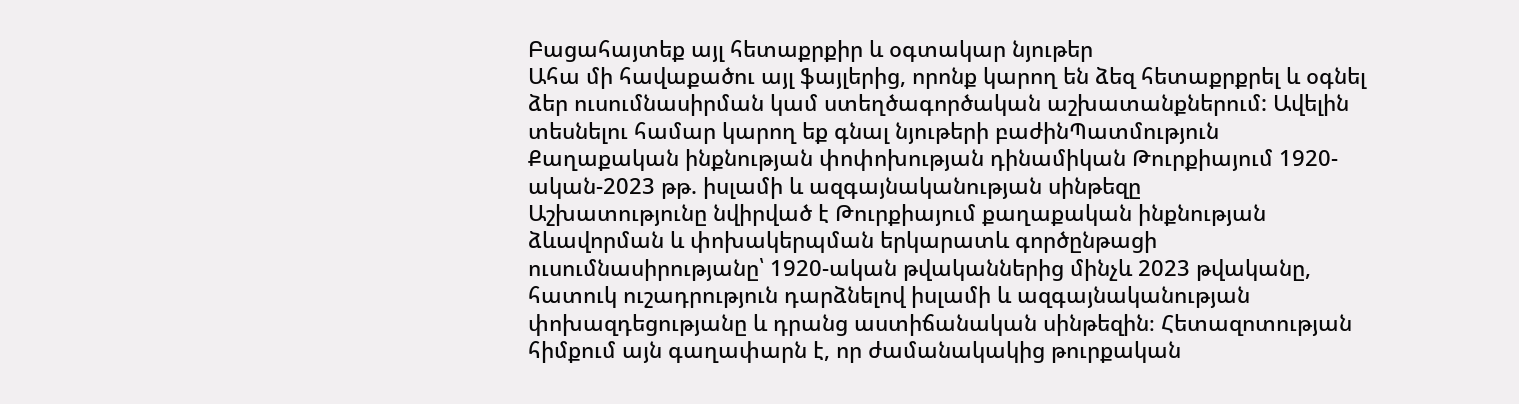Բացահայտեք այլ հետաքրքիր և օգտակար նյութեր
Ահա մի հավաքածու այլ ֆայլերից, որոնք կարող են ձեզ հետաքրքրել և օգնել ձեր ուսումնասիրման կամ ստեղծագործական աշխատանքներում: Ավելին տեսնելու համար կարող եք գնալ նյութերի բաժինՊատմություն
Քաղաքական ինքնության փոփոխության դինամիկան Թուրքիայում 1920-ական-2023 թթ. իսլամի և ազգայնականության սինթեզը
Աշխատությունը նվիրված է Թուրքիայում քաղաքական ինքնության ձևավորման և փոխակերպման երկարատև գործընթացի ուսումնասիրությանը՝ 1920-ական թվականներից մինչև 2023 թվականը, հատուկ ուշադրություն դարձնելով իսլամի և ազգայնականության փոխազդեցությանը և դրանց աստիճանական սինթեզին։ Հետազոտության հիմքում այն գաղափարն է, որ ժամանակակից թուրքական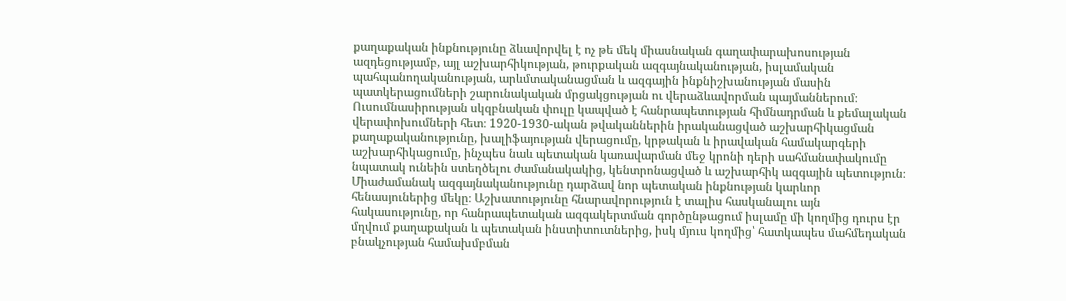քաղաքական ինքնությունը ձևավորվել է ոչ թե մեկ միասնական գաղափարախոսության ազդեցությամբ, այլ աշխարհիկության, թուրքական ազգայնականության, իսլամական պահպանողականության, արևմտականացման և ազգային ինքնիշխանության մասին պատկերացումների շարունակական մրցակցության ու վերաձևավորման պայմաններում։ Ուսումնասիրության սկզբնական փուլը կապված է հանրապետության հիմնադրման և քեմալական վերափոխումների հետ։ 1920-1930-ական թվականներին իրականացված աշխարհիկացման քաղաքականությունը, խալիֆայության վերացումը, կրթական և իրավական համակարգերի աշխարհիկացումը, ինչպես նաև պետական կառավարման մեջ կրոնի դերի սահմանափակումը նպատակ ունեին ստեղծելու ժամանակակից, կենտրոնացված և աշխարհիկ ազգային պետություն։ Միաժամանակ ազգայնականությունը դարձավ նոր պետական ինքնության կարևոր հենասյուներից մեկը։ Աշխատությունը հնարավորություն է տալիս հասկանալու այն հակասությունը, որ հանրապետական ազգակերտման գործընթացում իսլամը մի կողմից դուրս էր մղվում քաղաքական և պետական ինստիտուտներից, իսկ մյուս կողմից՝ հատկապես մահմեդական բնակչության համախմբման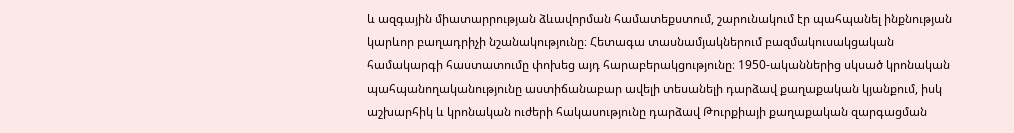և ազգային միատարրության ձևավորման համատեքստում, շարունակում էր պահպանել ինքնության կարևոր բաղադրիչի նշանակությունը։ Հետագա տասնամյակներում բազմակուսակցական համակարգի հաստատումը փոխեց այդ հարաբերակցությունը։ 1950-ականներից սկսած կրոնական պահպանողականությունը աստիճանաբար ավելի տեսանելի դարձավ քաղաքական կյանքում, իսկ աշխարհիկ և կրոնական ուժերի հակասությունը դարձավ Թուրքիայի քաղաքական զարգացման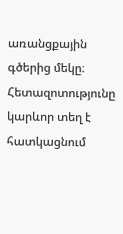առանցքային գծերից մեկը։ Հետազոտությունը կարևոր տեղ է հատկացնում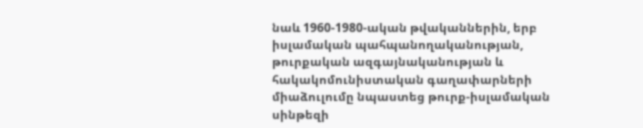նաև 1960-1980-ական թվականներին, երբ իսլամական պահպանողականության, թուրքական ազգայնականության և հակակոմունիստական գաղափարների միաձուլումը նպաստեց թուրք-իսլամական սինթեզի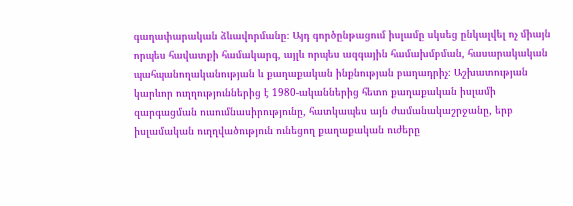գաղափարական ձևավորմանը։ Այդ գործընթացում իսլամը սկսեց ընկալվել ոչ միայն որպես հավատքի համակարգ, այլև որպես ազգային համախմբման, հասարակական պահպանողականության և քաղաքական ինքնության բաղադրիչ։ Աշխատության կարևոր ուղղություններից է 1980-ականներից հետո քաղաքական իսլամի զարգացման ուսումնասիրությունը, հատկապես այն ժամանակաշրջանը, երբ իսլամական ուղղվածություն ունեցող քաղաքական ուժերը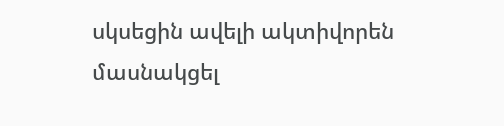սկսեցին ավելի ակտիվորեն մասնակցել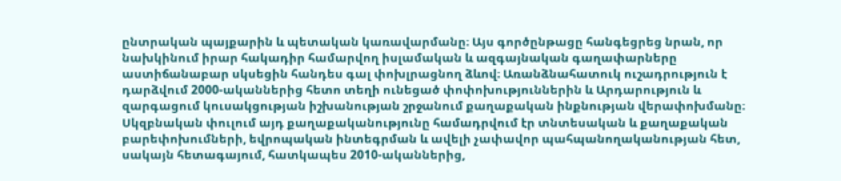ընտրական պայքարին և պետական կառավարմանը։ Այս գործընթացը հանգեցրեց նրան, որ նախկինում իրար հակադիր համարվող իսլամական և ազգայնական գաղափարները աստիճանաբար սկսեցին հանդես գալ փոխլրացնող ձևով։ Առանձնահատուկ ուշադրություն է դարձվում 2000-ականներից հետո տեղի ունեցած փոփոխություններին և Արդարություն և զարգացում կուսակցության իշխանության շրջանում քաղաքական ինքնության վերափոխմանը։ Սկզբնական փուլում այդ քաղաքականությունը համադրվում էր տնտեսական և քաղաքական բարեփոխումների, եվրոպական ինտեգրման և ավելի չափավոր պահպանողականության հետ, սակայն հետագայում, հատկապես 2010-ականներից,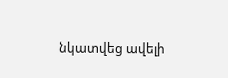նկատվեց ավելի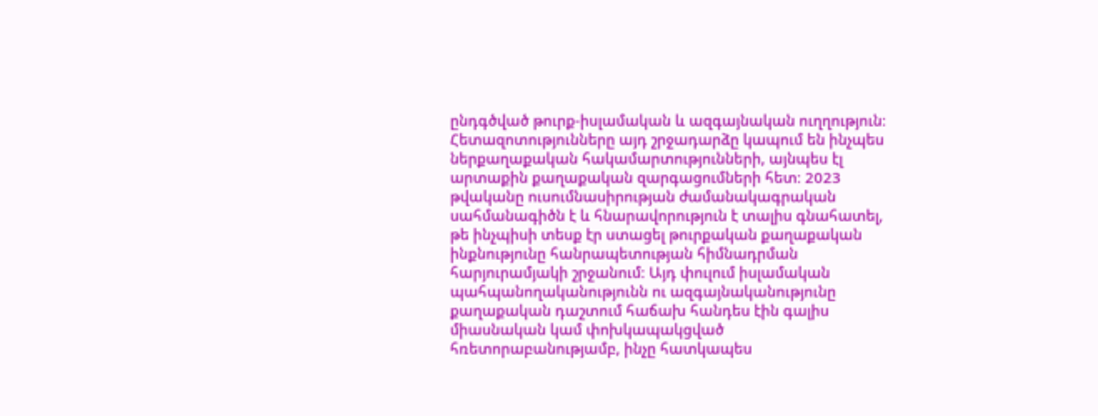ընդգծված թուրք-իսլամական և ազգայնական ուղղություն։ Հետազոտությունները այդ շրջադարձը կապում են ինչպես ներքաղաքական հակամարտությունների, այնպես էլ արտաքին քաղաքական զարգացումների հետ։ 2023 թվականը ուսումնասիրության ժամանակագրական սահմանագիծն է և հնարավորություն է տալիս գնահատել, թե ինչպիսի տեսք էր ստացել թուրքական քաղաքական ինքնությունը հանրապետության հիմնադրման հարյուրամյակի շրջանում։ Այդ փուլում իսլամական պահպանողականությունն ու ազգայնականությունը քաղաքական դաշտում հաճախ հանդես էին գալիս միասնական կամ փոխկապակցված հռետորաբանությամբ, ինչը հատկապես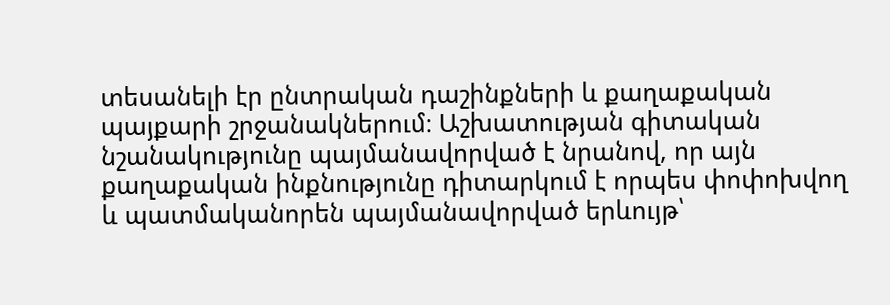տեսանելի էր ընտրական դաշինքների և քաղաքական պայքարի շրջանակներում։ Աշխատության գիտական նշանակությունը պայմանավորված է նրանով, որ այն քաղաքական ինքնությունը դիտարկում է որպես փոփոխվող և պատմականորեն պայմանավորված երևույթ՝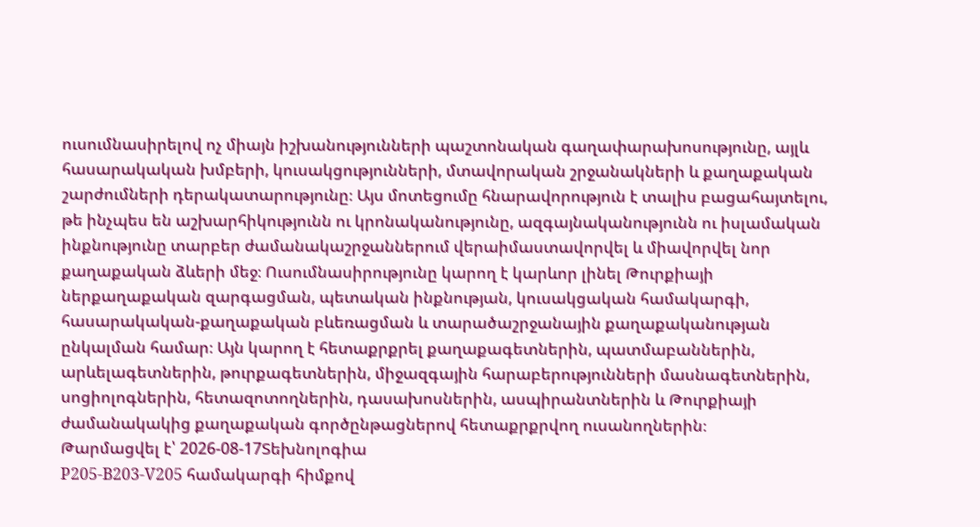ուսումնասիրելով ոչ միայն իշխանությունների պաշտոնական գաղափարախոսությունը, այլև հասարակական խմբերի, կուսակցությունների, մտավորական շրջանակների և քաղաքական շարժումների դերակատարությունը։ Այս մոտեցումը հնարավորություն է տալիս բացահայտելու, թե ինչպես են աշխարհիկությունն ու կրոնականությունը, ազգայնականությունն ու իսլամական ինքնությունը տարբեր ժամանակաշրջաններում վերաիմաստավորվել և միավորվել նոր քաղաքական ձևերի մեջ։ Ուսումնասիրությունը կարող է կարևոր լինել Թուրքիայի ներքաղաքական զարգացման, պետական ինքնության, կուսակցական համակարգի, հասարակական-քաղաքական բևեռացման և տարածաշրջանային քաղաքականության ընկալման համար։ Այն կարող է հետաքրքրել քաղաքագետներին, պատմաբաններին, արևելագետներին, թուրքագետներին, միջազգային հարաբերությունների մասնագետներին, սոցիոլոգներին, հետազոտողներին, դասախոսներին, ասպիրանտներին և Թուրքիայի ժամանակակից քաղաքական գործընթացներով հետաքրքրվող ուսանողներին։
Թարմացվել է՝ 2026-08-17Տեխնոլոգիա
P205-B203-V205 համակարգի հիմքով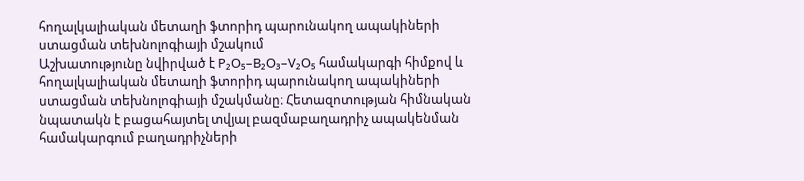հողալկալիական մետաղի ֆտորիդ պարունակող ապակիների ստացման տեխնոլոգիայի մշակում
Աշխատությունը նվիրված է P₂O₅–B₂O₃–V₂O₅ համակարգի հիմքով և հողալկալիական մետաղի ֆտորիդ պարունակող ապակիների ստացման տեխնոլոգիայի մշակմանը։ Հետազոտության հիմնական նպատակն է բացահայտել տվյալ բազմաբաղադրիչ ապակենման համակարգում բաղադրիչների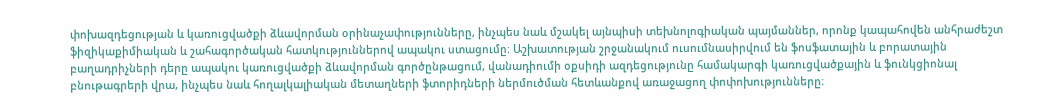փոխազդեցության և կառուցվածքի ձևավորման օրինաչափությունները, ինչպես նաև մշակել այնպիսի տեխնոլոգիական պայմաններ, որոնք կապահովեն անհրաժեշտ ֆիզիկաքիմիական և շահագործական հատկություններով ապակու ստացումը։ Աշխատության շրջանակում ուսումնասիրվում են ֆոսֆատային և բորատային բաղադրիչների դերը ապակու կառուցվածքի ձևավորման գործընթացում, վանադիումի օքսիդի ազդեցությունը համակարգի կառուցվածքային և ֆունկցիոնալ բնութագրերի վրա, ինչպես նաև հողալկալիական մետաղների ֆտորիդների ներմուծման հետևանքով առաջացող փոփոխությունները։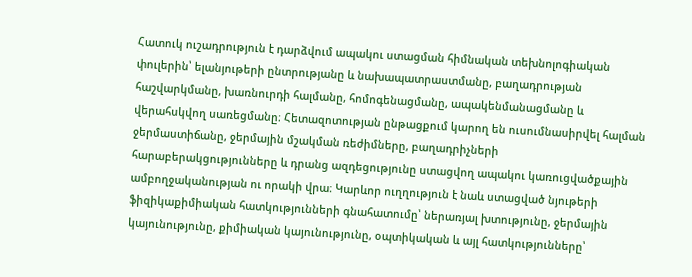Հատուկ ուշադրություն է դարձվում ապակու ստացման հիմնական տեխնոլոգիական փուլերին՝ ելանյութերի ընտրությանը և նախապատրաստմանը, բաղադրության հաշվարկմանը, խառնուրդի հալմանը, հոմոգենացմանը, ապակենմանացմանը և վերահսկվող սառեցմանը։ Հետազոտության ընթացքում կարող են ուսումնասիրվել հալման ջերմաստիճանը, ջերմային մշակման ռեժիմները, բաղադրիչների հարաբերակցությունները և դրանց ազդեցությունը ստացվող ապակու կառուցվածքային ամբողջականության ու որակի վրա։ Կարևոր ուղղություն է նաև ստացված նյութերի ֆիզիկաքիմիական հատկությունների գնահատումը՝ ներառյալ խտությունը, ջերմային կայունությունը, քիմիական կայունությունը, օպտիկական և այլ հատկությունները՝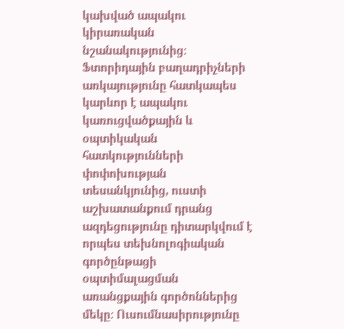կախված ապակու կիրառական նշանակությունից։ Ֆտորիդային բաղադրիչների առկայությունը հատկապես կարևոր է ապակու կառուցվածքային և օպտիկական հատկությունների փոփոխության տեսանկյունից, ուստի աշխատանքում դրանց ազդեցությունը դիտարկվում է որպես տեխնոլոգիական գործընթացի օպտիմալացման առանցքային գործոններից մեկը։ Ուսումնասիրությունը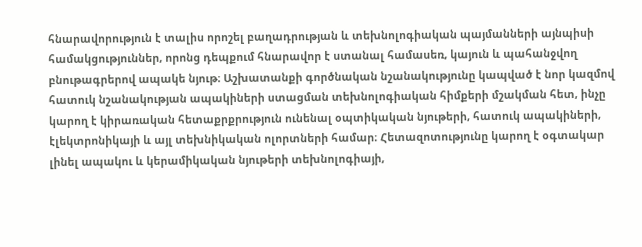հնարավորություն է տալիս որոշել բաղադրության և տեխնոլոգիական պայմանների այնպիսի համակցություններ, որոնց դեպքում հնարավոր է ստանալ համասեռ, կայուն և պահանջվող բնութագրերով ապակե նյութ։ Աշխատանքի գործնական նշանակությունը կապված է նոր կազմով հատուկ նշանակության ապակիների ստացման տեխնոլոգիական հիմքերի մշակման հետ, ինչը կարող է կիրառական հետաքրքրություն ունենալ օպտիկական նյութերի, հատուկ ապակիների, էլեկտրոնիկայի և այլ տեխնիկական ոլորտների համար։ Հետազոտությունը կարող է օգտակար լինել ապակու և կերամիկական նյութերի տեխնոլոգիայի,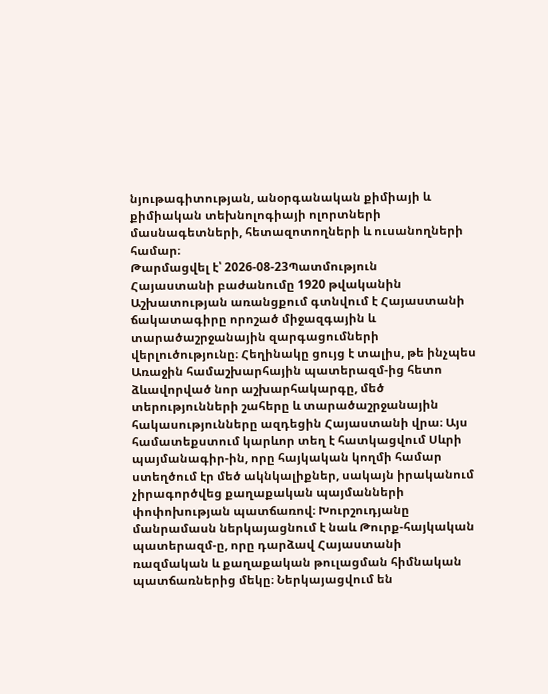նյութագիտության, անօրգանական քիմիայի և քիմիական տեխնոլոգիայի ոլորտների մասնագետների, հետազոտողների և ուսանողների համար։
Թարմացվել է՝ 2026-08-23Պատմություն
Հայաստանի բաժանումը 1920 թվականին
Աշխատության առանցքում գտնվում է Հայաստանի ճակատագիրը որոշած միջազգային և տարածաշրջանային զարգացումների վերլուծությունը։ Հեղինակը ցույց է տալիս, թե ինչպես Առաջին համաշխարհային պատերազմ-ից հետո ձևավորված նոր աշխարհակարգը, մեծ տերությունների շահերը և տարածաշրջանային հակասությունները ազդեցին Հայաստանի վրա։ Այս համատեքստում կարևոր տեղ է հատկացվում Սևրի պայմանագիր-ին, որը հայկական կողմի համար ստեղծում էր մեծ ակնկալիքներ, սակայն իրականում չիրագործվեց քաղաքական պայմանների փոփոխության պատճառով։ Խուրշուդյանը մանրամասն ներկայացնում է նաև Թուրք-հայկական պատերազմ-ը, որը դարձավ Հայաստանի ռազմական և քաղաքական թուլացման հիմնական պատճառներից մեկը։ Ներկայացվում են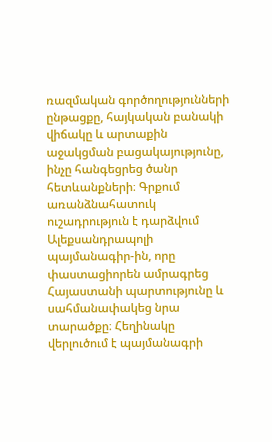ռազմական գործողությունների ընթացքը, հայկական բանակի վիճակը և արտաքին աջակցման բացակայությունը, ինչը հանգեցրեց ծանր հետևանքների։ Գրքում առանձնահատուկ ուշադրություն է դարձվում Ալեքսանդրապոլի պայմանագիր-ին, որը փաստացիորեն ամրագրեց Հայաստանի պարտությունը և սահմանափակեց նրա տարածքը։ Հեղինակը վերլուծում է պայմանագրի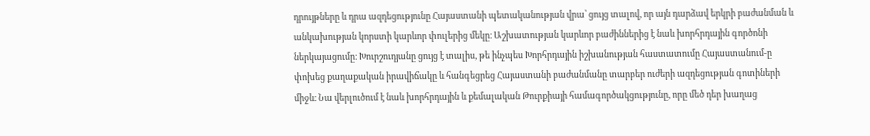դրույթները և դրա ազդեցությունը Հայաստանի պետականության վրա՝ ցույց տալով, որ այն դարձավ երկրի բաժանման և անկախության կորստի կարևոր փուլերից մեկը։ Աշխատության կարևոր բաժիններից է նաև խորհրդային գործոնի ներկայացումը։ Խուրշուդյանը ցույց է տալիս, թե ինչպես Խորհրդային իշխանության հաստատումը Հայաստանում-ը փոխեց քաղաքական իրավիճակը և հանգեցրեց Հայաստանի բաժանմանը տարբեր ուժերի ազդեցության գոտիների միջև։ Նա վերլուծում է նաև խորհրդային և քեմալական Թուրքիայի համագործակցությունը, որը մեծ դեր խաղաց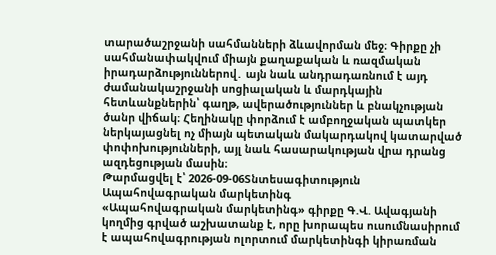տարածաշրջանի սահմանների ձևավորման մեջ։ Գիրքը չի սահմանափակվում միայն քաղաքական և ռազմական իրադարձություններով․ այն նաև անդրադառնում է այդ ժամանակաշրջանի սոցիալական և մարդկային հետևանքներին՝ գաղթ, ավերածություններ և բնակչության ծանր վիճակ։ Հեղինակը փորձում է ամբողջական պատկեր ներկայացնել ոչ միայն պետական մակարդակով կատարված փոփոխությունների, այլ նաև հասարակության վրա դրանց ազդեցության մասին։
Թարմացվել է՝ 2026-09-06Տնտեսագիտություն
Ապահովագրական մարկետինգ
«Ապահովագրական մարկետինգ» գիրքը Գ.Վ. Ավագյանի կողմից գրված աշխատանք է, որը խորապես ուսումնասիրում է ապահովագրության ոլորտում մարկետինգի կիրառման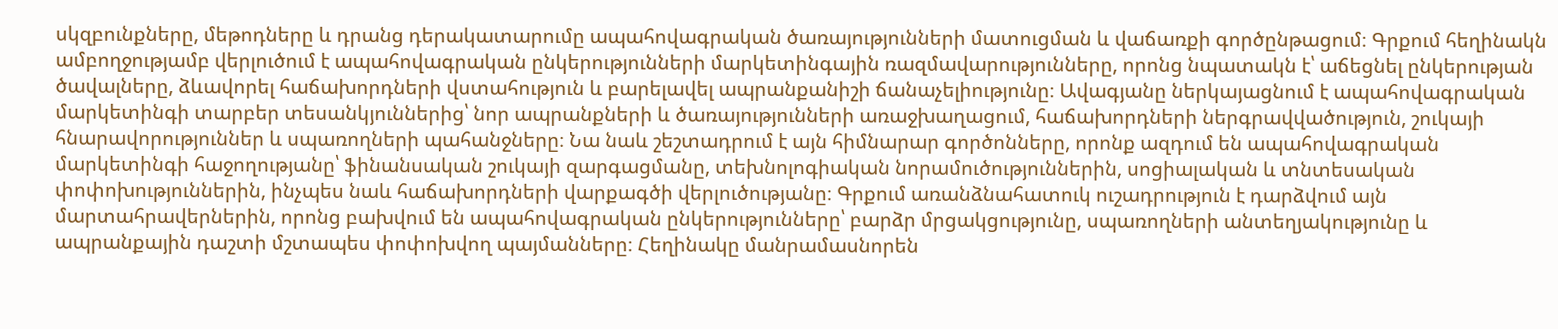սկզբունքները, մեթոդները և դրանց դերակատարումը ապահովագրական ծառայությունների մատուցման և վաճառքի գործընթացում։ Գրքում հեղինակն ամբողջությամբ վերլուծում է ապահովագրական ընկերությունների մարկետինգային ռազմավարությունները, որոնց նպատակն է՝ աճեցնել ընկերության ծավալները, ձևավորել հաճախորդների վստահություն և բարելավել ապրանքանիշի ճանաչելիությունը։ Ավագյանը ներկայացնում է ապահովագրական մարկետինգի տարբեր տեսանկյուններից՝ նոր ապրանքների և ծառայությունների առաջխաղացում, հաճախորդների ներգրավվածություն, շուկայի հնարավորություններ և սպառողների պահանջները։ Նա նաև շեշտադրում է այն հիմնարար գործոնները, որոնք ազդում են ապահովագրական մարկետինգի հաջողությանը՝ ֆինանսական շուկայի զարգացմանը, տեխնոլոգիական նորամուծություններին, սոցիալական և տնտեսական փոփոխություններին, ինչպես նաև հաճախորդների վարքագծի վերլուծությանը։ Գրքում առանձնահատուկ ուշադրություն է դարձվում այն մարտահրավերներին, որոնց բախվում են ապահովագրական ընկերությունները՝ բարձր մրցակցությունը, սպառողների անտեղյակությունը և ապրանքային դաշտի մշտապես փոփոխվող պայմանները։ Հեղինակը մանրամասնորեն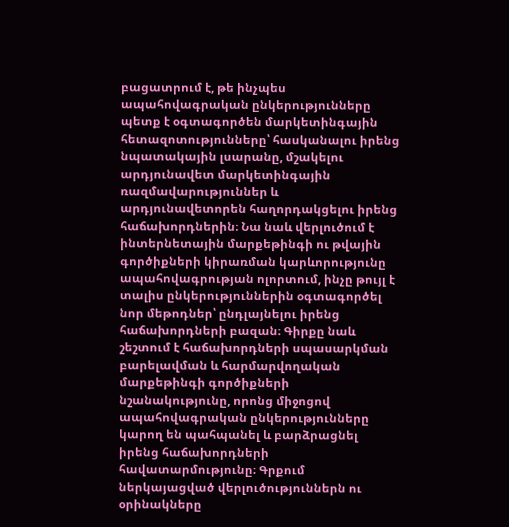բացատրում է, թե ինչպես ապահովագրական ընկերությունները պետք է օգտագործեն մարկետինգային հետազոտությունները՝ հասկանալու իրենց նպատակային լսարանը, մշակելու արդյունավետ մարկետինգային ռազմավարություններ և արդյունավետորեն հաղորդակցելու իրենց հաճախորդներին։ Նա նաև վերլուծում է ինտերնետային մարքեթինգի ու թվային գործիքների կիրառման կարևորությունը ապահովագրության ոլորտում, ինչը թույլ է տալիս ընկերություններին օգտագործել նոր մեթոդներ՝ ընդլայնելու իրենց հաճախորդների բազան։ Գիրքը նաև շեշտում է հաճախորդների սպասարկման բարելավման և հարմարվողական մարքեթինգի գործիքների նշանակությունը, որոնց միջոցով ապահովագրական ընկերությունները կարող են պահպանել և բարձրացնել իրենց հաճախորդների հավատարմությունը։ Գրքում ներկայացված վերլուծություններն ու օրինակները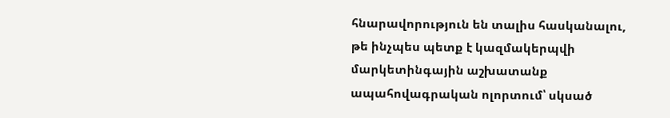հնարավորություն են տալիս հասկանալու, թե ինչպես պետք է կազմակերպվի մարկետինգային աշխատանք ապահովագրական ոլորտում՝ սկսած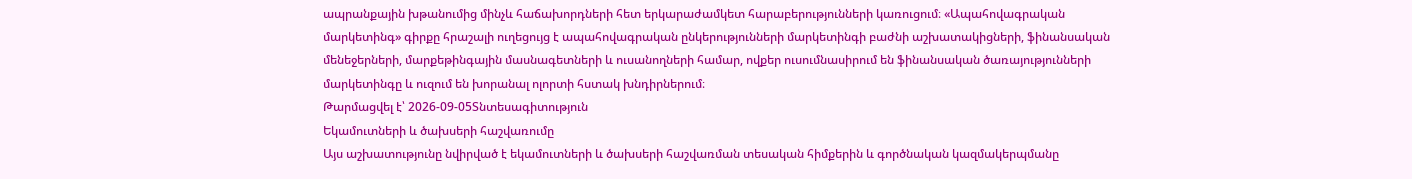ապրանքային խթանումից մինչև հաճախորդների հետ երկարաժամկետ հարաբերությունների կառուցում։ «Ապահովագրական մարկետինգ» գիրքը հրաշալի ուղեցույց է ապահովագրական ընկերությունների մարկետինգի բաժնի աշխատակիցների, ֆինանսական մենեջերների, մարքեթինգային մասնագետների և ուսանողների համար, ովքեր ուսումնասիրում են ֆինանսական ծառայությունների մարկետինգը և ուզում են խորանալ ոլորտի հստակ խնդիրներում։
Թարմացվել է՝ 2026-09-05Տնտեսագիտություն
Եկամուտների և ծախսերի հաշվառումը
Այս աշխատությունը նվիրված է եկամուտների և ծախսերի հաշվառման տեսական հիմքերին և գործնական կազմակերպմանը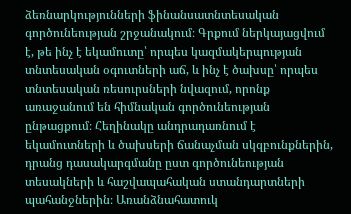ձեռնարկությունների ֆինանսատնտեսական գործունեության շրջանակում։ Գրքում ներկայացվում է, թե ինչ է եկամուտը՝ որպես կազմակերպության տնտեսական օգուտների աճ, և ինչ է ծախսը՝ որպես տնտեսական ռեսուրսների նվազում, որոնք առաջանում են հիմնական գործունեության ընթացքում։ Հեղինակը անդրադառնում է եկամուտների և ծախսերի ճանաչման սկզբունքներին, դրանց դասակարգմանը ըստ գործունեության տեսակների և հաշվապահական ստանդարտների պահանջներին։ Առանձնահատուկ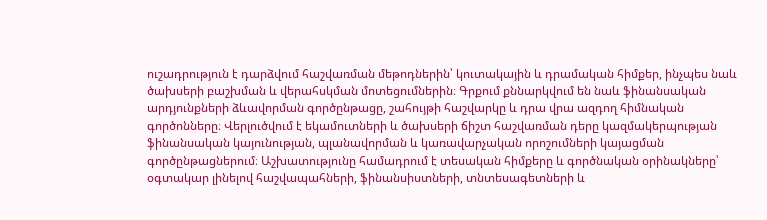ուշադրություն է դարձվում հաշվառման մեթոդներին՝ կուտակային և դրամական հիմքեր, ինչպես նաև ծախսերի բաշխման և վերահսկման մոտեցումներին։ Գրքում քննարկվում են նաև ֆինանսական արդյունքների ձևավորման գործընթացը, շահույթի հաշվարկը և դրա վրա ազդող հիմնական գործոնները։ Վերլուծվում է եկամուտների և ծախսերի ճիշտ հաշվառման դերը կազմակերպության ֆինանսական կայունության, պլանավորման և կառավարչական որոշումների կայացման գործընթացներում։ Աշխատությունը համադրում է տեսական հիմքերը և գործնական օրինակները՝ օգտակար լինելով հաշվապահների, ֆինանսիստների, տնտեսագետների և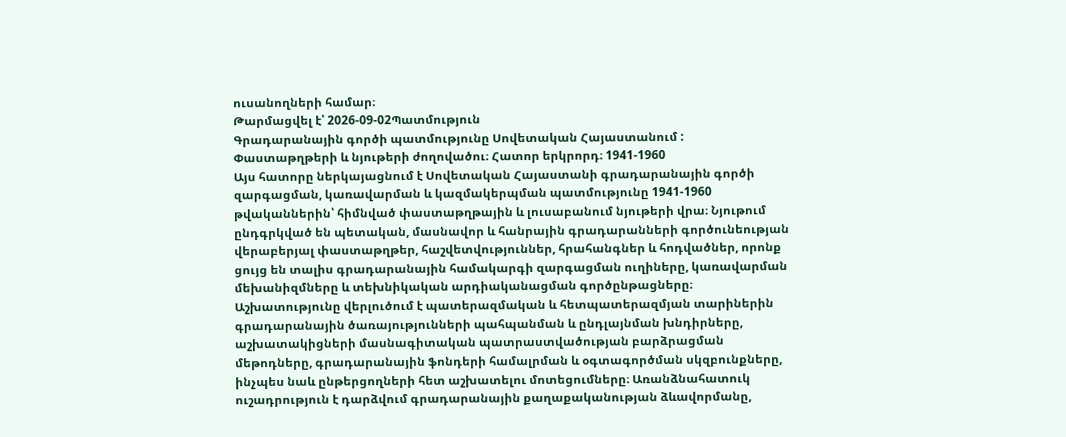ուսանողների համար։
Թարմացվել է՝ 2026-09-02Պատմություն
Գրադարանային գործի պատմությունը Սովետական Հայաստանում : Փաստաթղթերի և նյութերի ժողովածու։ Հատոր երկրորդ։ 1941-1960
Այս հատորը ներկայացնում է Սովետական Հայաստանի գրադարանային գործի զարգացման, կառավարման և կազմակերպման պատմությունը 1941-1960 թվականներին՝ հիմնված փաստաթղթային և լուսաբանում նյութերի վրա։ Նյութում ընդգրկված են պետական, մասնավոր և հանրային գրադարանների գործունեության վերաբերյալ փաստաթղթեր, հաշվետվություններ, հրահանգներ և հոդվածներ, որոնք ցույց են տալիս գրադարանային համակարգի զարգացման ուղիները, կառավարման մեխանիզմները և տեխնիկական արդիականացման գործընթացները։ Աշխատությունը վերլուծում է պատերազմական և հետպատերազմյան տարիներին գրադարանային ծառայությունների պահպանման և ընդլայնման խնդիրները, աշխատակիցների մասնագիտական պատրաստվածության բարձրացման մեթոդները, գրադարանային ֆոնդերի համալրման և օգտագործման սկզբունքները, ինչպես նաև ընթերցողների հետ աշխատելու մոտեցումները։ Առանձնահատուկ ուշադրություն է դարձվում գրադարանային քաղաքականության ձևավորմանը,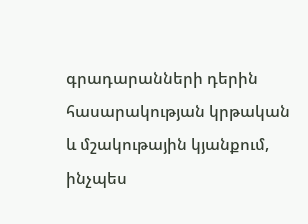գրադարանների դերին հասարակության կրթական և մշակութային կյանքում, ինչպես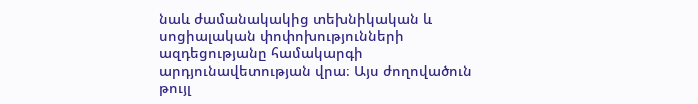նաև ժամանակակից տեխնիկական և սոցիալական փոփոխությունների ազդեցությանը համակարգի արդյունավետության վրա։ Այս ժողովածուն թույլ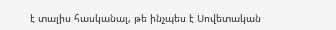է տալիս հասկանալ, թե ինչպես է Սովետական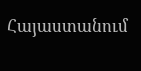Հայաստանում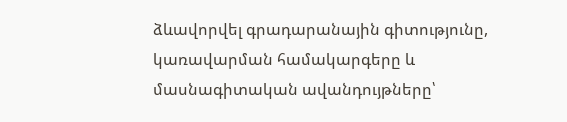ձևավորվել գրադարանային գիտությունը, կառավարման համակարգերը և մասնագիտական ավանդույթները՝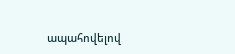ապահովելով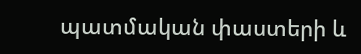պատմական փաստերի և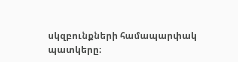սկզբունքների համապարփակ պատկերը։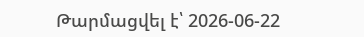Թարմացվել է՝ 2026-06-22